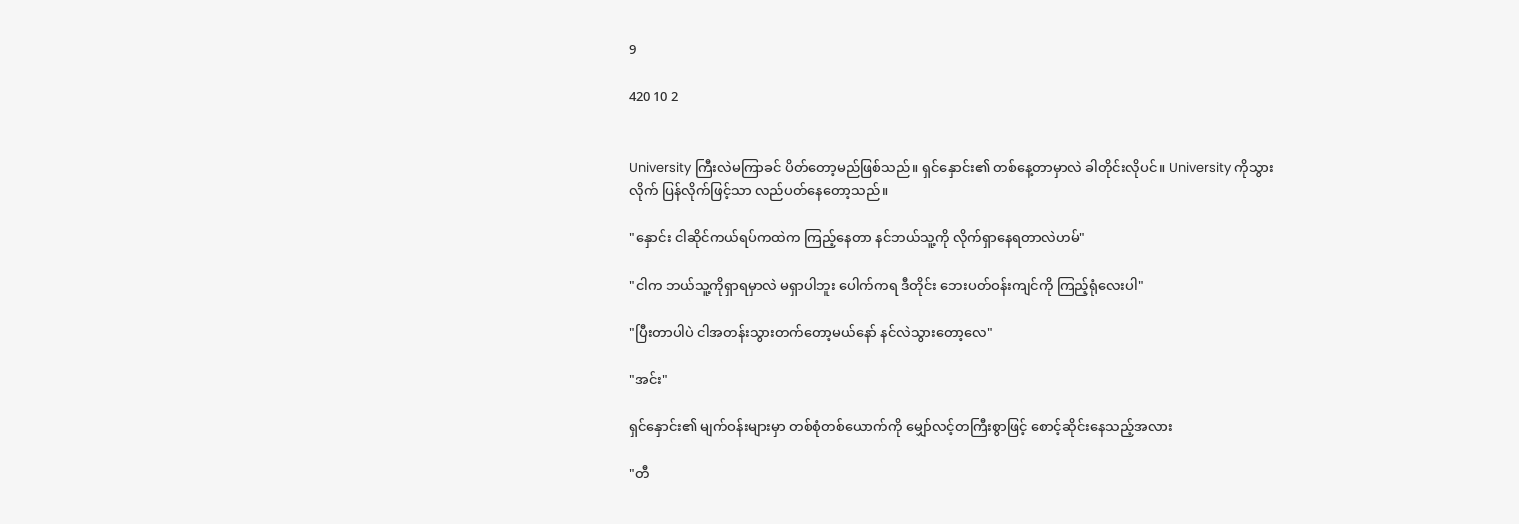9

420 10 2


University ကြီးလဲမကြာခင် ပိတ်တော့မည်ဖြစ်သည်။ ရှင်နှောင်း၏ တစ်နေ့တာမှာလဲ ခါတိုင်းလိုပင်။ University ကိုသွားလိုက် ပြန်လိုက်ဖြင့်သာ လည်ပတ်နေတော့သည်။

"နှောင်း ငါဆိုင်ကယ်ရပ်ကထဲက ကြည့်နေတာ နင်ဘယ်သူ့ကို လိုက်ရှာနေရတာလဲဟမ်"

"ငါက ဘယ်သူ့ကိုရှာရမှာလဲ မရှာပါဘူး ပေါက်ကရ ဒီတိုင်း ဘေးပတ်ဝန်းကျင်ကို ကြည့်ရုံလေးပါ"

"ပြီးတာပါပဲ ငါအတန်းသွားတက်တော့မယ်နော် နင်လဲသွားတော့လေ"

"အင်း"

ရှင်နှောင်း၏ မျက်ဝန်းများမှာ တစ်စုံတစ်ယောက်ကို မျှော်လင့်တကြီးစွာဖြင့် စောင့်ဆိုင်းနေသည့်အလား

"တီ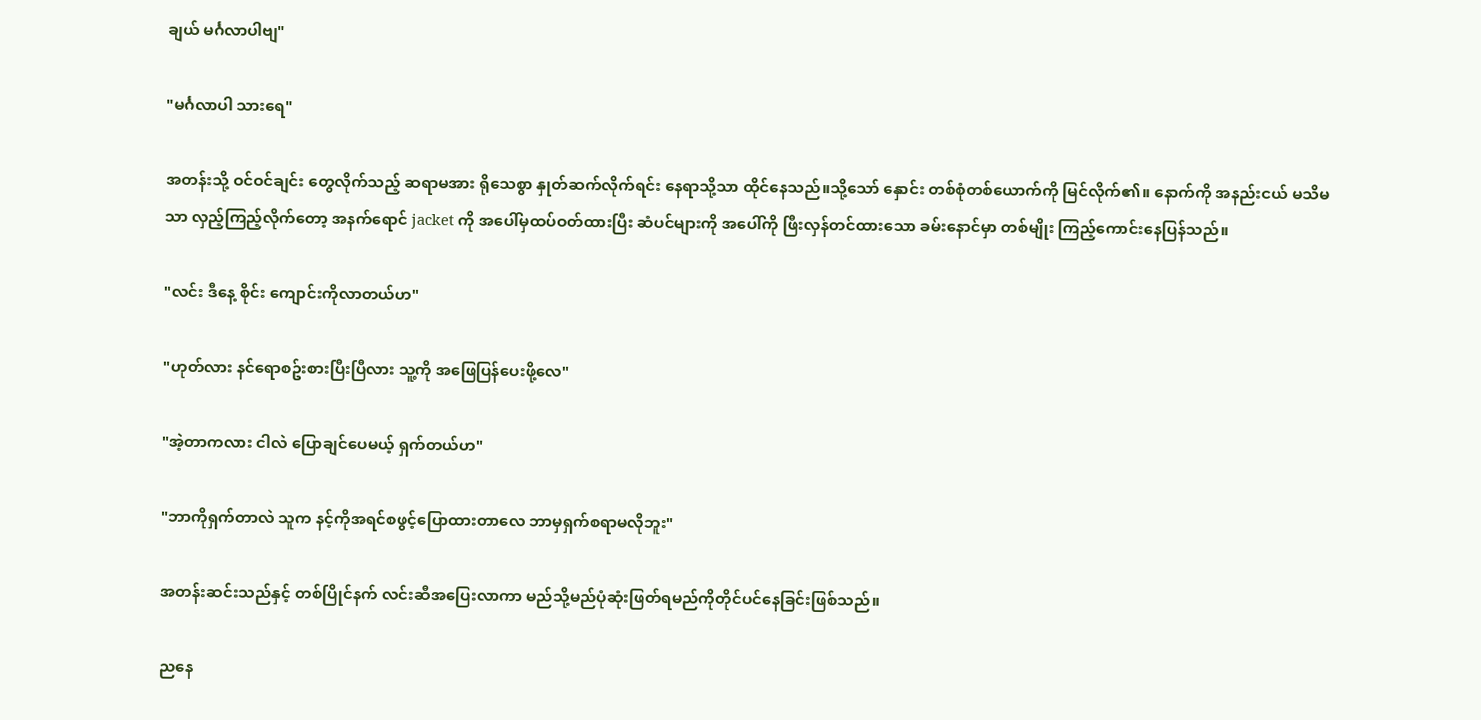ချယ် မင်္ဂလာပါဗျ"

"မင်္ဂလာပါ သားရေ"

အတန်းသို့ ဝင်ဝင်ချင်း တွေလိုက်သည့် ဆရာမအား ရိုသေစွာ နှုတ်ဆက်လိုက်ရင်း နေရာသို့သာ ထိုင်နေသည်။သို့သော် နှောင်း တစ်စုံတစ်ယောက်ကို မြင်လိုက်၏။ နောက်ကို အနည်းငယ် မသိမသာ လှည့်ကြည့်လိုက်တော့ အနက်ရောင် jacket ကို အပေါ်မှထပ်ဝတ်ထားပြီး ဆံပင်များကို အပေါ်ကို ဖြီးလှန်တင်ထားသော ခမ်းနောင်မှာ တစ်မျိုး ကြည့်ကောင်းနေပြန်သည်။

"လင်း ဒီနေ့ စိုင်း ကျောင်းကိုလာတယ်ဟ"

"ဟုတ်လား နင်ရောစဥ်းစားပြီးပြီလား သူ့ကို အဖြေပြန်ပေးဖို့လေ"

"အဲ့တာကလား ငါလဲ ပြောချင်ပေမယ့် ရှက်တယ်ဟ"

"ဘာကိုရှက်တာလဲ သူက နင့်ကိုအရင်စဖွင့်ပြောထားတာလေ ဘာမှရှက်စရာမလိုဘူး"

အတန်းဆင်းသည်နှင့် တစ်ပြိုင်နက် လင်းဆီအပြေးလာကာ မည်သို့မည်ပုံဆုံးဖြတ်ရမည်ကိုတိုင်ပင်နေခြင်းဖြစ်သည်။

ညနေ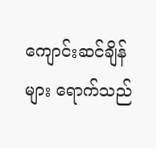ကျောင်းဆင်ချိန်များ ရောက်သည်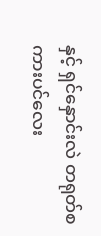နှင့် ရှင်နှောင်းလဲ တရုတ်စကားပင်လေး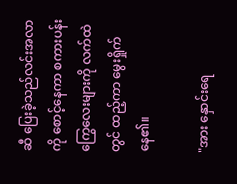ဆီ ပြေးခဲ့သည်လင်းအလာကို စောင့်နေကာ စကားပန်းကြွေ‌လေးများကို လက်ထဲတွင် ထည့်ကာ မွေးရှိုက်နေ၏။

"အား နှောင်းရေ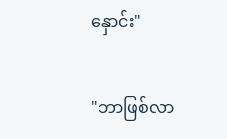နှောင်း"

"ဘာဖြစ်လာ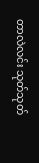တာလဲလင်း သုတ်သုတ်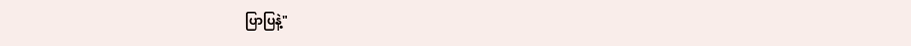ပြာပြနဲ့"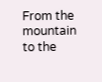From the mountain to the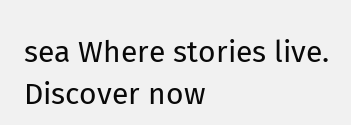sea Where stories live. Discover now